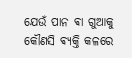ଯେଉଁ ପାନ ଵା ଗୁଆକୁ କୌଣସି ଵ୍ଯକ୍ତି କଳରେ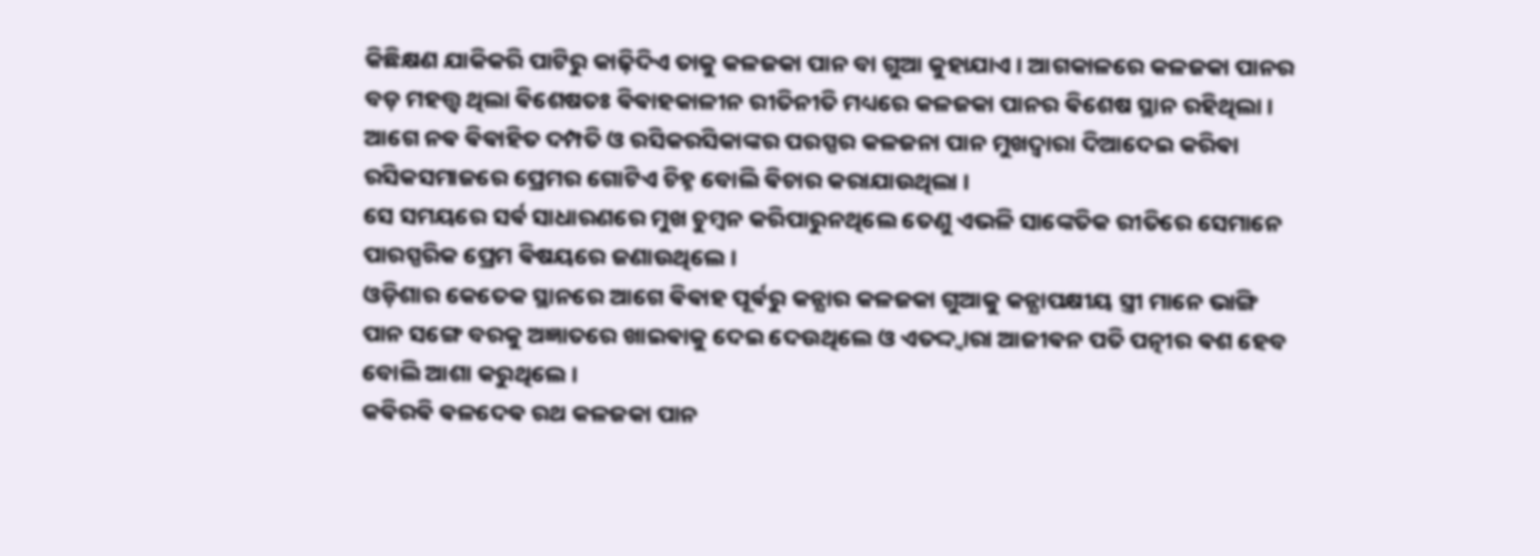କିଛିକ୍ଷଣ ଯାକିକରି ପାଟିରୁ କାଢ଼ିଦିଏ ତାକୁ କଳଜକା ପାନ ବା ଗୁଆ କୁହାଯାଏ । ଆଗକାଳରେ କଳଜକା ପାନର ବଡ଼ ମହତ୍ତ୍ଵ ଥିଲା ଵିଶେଷତଃ ଵିଵାହକାଳୀନ ରୀତିନୀତି ମଧ୍ୟରେ କଳଜକା ପାନର ଵିଶେଷ ସ୍ଥାନ ରହିଥିଲା ।
ଆଗେ ନଵ ଵିଵାହିତ ଦମ୍ପତି ଓ ରସିକରସିକାଙ୍କର ପରସ୍ପର କଳଜନା ପାନ ମୁଖଦ୍ବାରା ଦିଆଦେଇ କରିଵା ରସିକସମାଜରେ ପ୍ରେମର ଗୋଟିଏ ଚିହ୍ନ ବୋଲି ଵିଚାର କରାଯାଉଥିଲା ।
ସେ ସମୟରେ ସର୍ଵ ସାଧାରଣରେ ମୁଖ ଚୁମ୍ବନ କରିପାରୁନଥିଲେ ତେଣୁ ଏଭଳି ସାଙ୍କେତିକ ରୀତିରେ ସେମାନେ ପାରସ୍ପରିକ ପ୍ରେମ ଵିଷୟରେ ଜଣାଉଥିଲେ ।
ଓଡ଼ିଶାର କେତେକ ସ୍ଥାନରେ ଆଗେ ଵିଵାହ ପୂର୍ଵରୁ କନ୍ଯାର କଳଜକା ଗୁଆକୁ କନ୍ଯାପକ୍ଷୀୟ ସ୍ତ୍ରୀ ମାନେ ଭାଙ୍ଗି ପାନ ସଙ୍ଗେ ବରକୁ ଅଜ୍ଞାତରେ ଖାଇଵାକୁ ଦେଇ ଦେଉଥିଲେ ଓ ଏତଦ୍ଦ୍ବାରା ଆଜୀଵନ ପତି ପତ୍ନୀର ଵଶ ହେବ ବୋଲି ଆଶା କରୁଥିଲେ ।
କଵିରଵି ଵଳଦେଵ ରଥ କଳଜକା ପାନ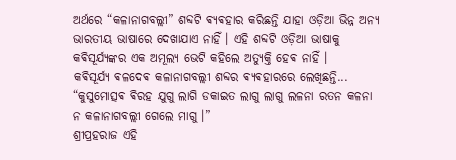ଅର୍ଥରେ “କଳାନାଗବଲ୍ଲୀ” ଶବ୍ଦଟି ଵ୍ଯଵହାର କରିଛନ୍ତି ଯାହା ଓଡ଼ିଆ ଭିନ୍ନ ଅନ୍ୟ ଭାରତୀୟ ଭାଷାରେ ଦେଖାଯାଏ ନାହିଁ । ଏହି ଶବ୍ଦଟି ଓଡ଼ିଆ ଭାଷାକୁ କଵିସୂର୍ଯ୍ୟଙ୍କର ଏକ ଅମୂଲ୍ୟ ଭେଟି କହିଲେ ଅତ୍ୟୁକ୍ତି ହେଵ ନାହିଁ ।
କଵିସୂର୍ଯ୍ୟ ଵଳଦେଵ କଳାନାଗବଲ୍ଲୀ ଶବ୍ଦର ଵ୍ଯଵହାରରେ ଲେଖିଛନ୍ତି...
“କୁସୁମୋତ୍ସଵ ଵିରହ ଯୁଗୁ ଲାଗି ଡକାଇତ ଲାଗୁ ଲାଗୁ ଲଳନା ରତନ କଳନା ନ କଳାନାଗବଲ୍ଲୀ ଗେଲେ ମାଗୁ ।”
ଶ୍ରୀପ୍ରହରାଜ ଏହି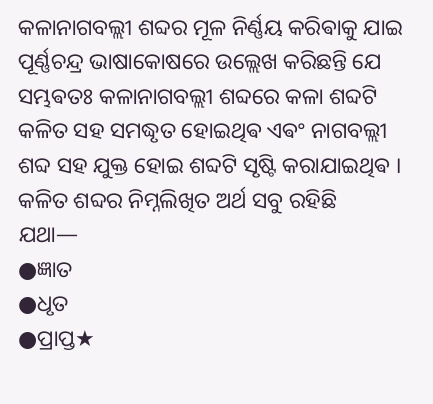କଳାନାଗବଲ୍ଲୀ ଶବ୍ଦର ମୂଳ ନିର୍ଣ୍ଣୟ କରିଵାକୁ ଯାଇ ପୂର୍ଣ୍ଣଚନ୍ଦ୍ର ଭାଷାକୋଷରେ ଉଲ୍ଲେଖ କରିଛନ୍ତି ଯେ ସମ୍ଭଵତଃ କଳାନାଗବଲ୍ଲୀ ଶବ୍ଦରେ କଳା ଶବ୍ଦଟି କଳିତ ସହ ସମଦ୍ଧୃତ ହୋଇଥିଵ ଏଵଂ ନାଗବଲ୍ଲୀ ଶବ୍ଦ ସହ ଯୁକ୍ତ ହୋଇ ଶବ୍ଦଟି ସୃଷ୍ଟି କରାଯାଇଥିଵ ।
କଳିତ ଶବ୍ଦର ନିମ୍ନଲିଖିତ ଅର୍ଥ ସବୁ ରହିଛି
ଯଥା—
●ଜ୍ଞାତ
●ଧୃତ
●ପ୍ରାପ୍ତ★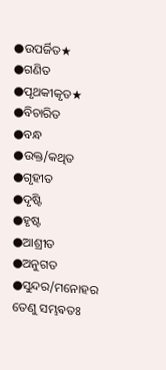●ଉପର୍ଜିତ★
●ଗଣିତ
●ପୃଥକୀକୃତ★
●ବିଚାରିତ
●ବନ୍ଧ
●ଉକ୍ତ/କଥିତ
●ଗୃହୀତ
●ଦୃଷ୍ଟି
●ହୃଷ୍ଟ
●ଆଶ୍ରୀତ
●ଅନୁଗତ
●ସୁନ୍ଦର/ମନୋହର
ତେଣୁ ସମ୍ଭଵତଃ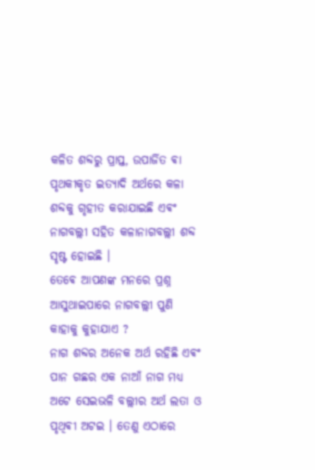କଳିତ ଶବ୍ଦରୁ ପ୍ରାପ୍ତ, ଉପାର୍ଜିତ ଵା ପୃଥକୀକୃତ ଇତ୍ୟାଦି ଅର୍ଥରେ କଳା ଶବ୍ଦକୁ ଗୃହୀତ କରାଯାଇଛି ଏଵଂ ନାଗବଲ୍ଲୀ ସହିତ କଳାନାଗବଲ୍ଲୀ ଶବ୍ଦ ସୃଷ୍ଟ ହୋଇଛି ।
ତେଵେ ଆପଣଙ୍କ ମନରେ ପ୍ରଶ୍ନ ଆସୁଥାଇପାରେ ନାଗବଲ୍ଲୀ ପୁଣି କାହାକୁ କୁହାଯାଏ ?
ନାଗ ଶବ୍ଦର ଅନେକ ଅର୍ଥ ରହିଛି ଏଵଂ ପାନ ଗଛର ଏକ ନାଆଁ ନାଗ ମଧ୍ୟ ଅଟେ ସେଇଭଳି ବଲ୍ଲୀର ଅର୍ଥ ଲତା ଓ ପୃଥିଵୀ ଅଟଇ । ତେଣୁ ଏଠାରେ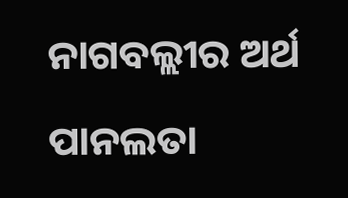ନାଗବଲ୍ଲୀର ଅର୍ଥ ପାନଲତା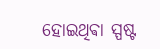ହୋଇଥିଵା ସ୍ପଷ୍ଟ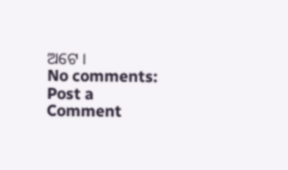ଅଟେ ।
No comments:
Post a Comment